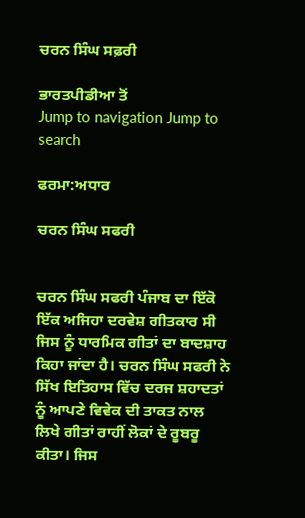ਚਰਨ ਸਿੰਘ ਸਫ਼ਰੀ

ਭਾਰਤਪੀਡੀਆ ਤੋਂ
Jump to navigation Jump to search

ਫਰਮਾ:ਅਧਾਰ

ਚਰਨ ਸਿੰਘ ਸਫਰੀ


ਚਰਨ ਸਿੰਘ ਸਫਰੀ ਪੰਜਾਬ ਦਾ ਇੱਕੋ ਇੱਕ ਅਜਿਹਾ ਦਰਵੇਸ਼ ਗੀਤਕਾਰ ਸੀ ਜਿਸ ਨੂੰ ਧਾਰਮਿਕ ਗੀਤਾਂ ਦਾ ਬਾਦਸ਼ਾਹ ਕਿਹਾ ਜਾਂਦਾ ਹੈ। ਚਰਨ ਸਿੰਘ ਸਫਰੀ ਨੇ ਸਿੱਖ ਇਤਿਹਾਸ ਵਿੱਚ ਦਰਜ ਸ਼ਹਾਦਤਾਂ ਨੂੰ ਆਪਣੇ ਵਿਵੇਕ ਦੀ ਤਾਕਤ ਨਾਲ ਲਿਖੇ ਗੀਤਾਂ ਰਾਹੀਂ ਲੋਕਾਂ ਦੇ ਰੂਬਰੂ ਕੀਤਾ। ਜਿਸ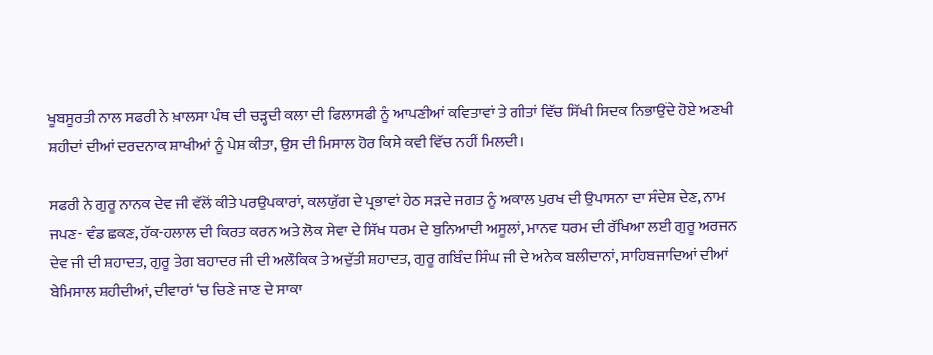ਖੂਬਸੂਰਤੀ ਨਾਲ ਸਫਰੀ ਨੇ ਖ਼ਾਲਸਾ ਪੰਥ ਦੀ ਚੜ੍ਹਦੀ ਕਲਾ ਦੀ ਫਿਲਾਸਫੀ ਨੂੰ ਆਪਣੀਆਂ ਕਵਿਤਾਵਾਂ ਤੇ ਗੀਤਾਂ ਵਿੱਚ ਸਿੱਖੀ ਸਿਦਕ ਨਿਭਾਉਂਦੇ ਹੋਏ ਅਣਖੀ ਸ਼ਹੀਦਾਂ ਦੀਆਂ ਦਰਦਨਾਕ ਸ਼ਾਖੀਆਂ ਨੂੰ ਪੇਸ਼ ਕੀਤਾ, ਉਸ ਦੀ ਮਿਸਾਲ ਹੋਰ ਕਿਸੇ ਕਵੀ ਵਿੱਚ ਨਹੀਂ ਮਿਲਦੀ।

ਸਫਰੀ ਨੇ ਗੁਰੂ ਨਾਨਕ ਦੇਵ ਜੀ ਵੱਲੋਂ ਕੀਤੇ ਪਰਉਪਕਾਰਾਂ, ਕਲਯੁੱਗ ਦੇ ਪ੍ਰਭਾਵਾਂ ਹੇਠ ਸੜਦੇ ਜਗਤ ਨੂੰ ਅਕਾਲ ਪੁਰਖ ਦੀ ਉਪਾਸਨਾ ਦਾ ਸੰਦੇਸ਼ ਦੇਣ, ਨਾਮ ਜਪਣ- ਵੰਡ ਛਕਣ, ਹੱਕ-ਹਲਾਲ ਦੀ ਕਿਰਤ ਕਰਨ ਅਤੇ ਲੋਕ ਸੇਵਾ ਦੇ ਸਿੱਖ ਧਰਮ ਦੇ ਬੁਨਿਆਦੀ ਅਸੂਲਾਂ, ਮਾਨਵ ਧਰਮ ਦੀ ਰੱਖਿਆ ਲਈ ਗੁਰੂ ਅਰਜਨ ਦੇਵ ਜੀ ਦੀ ਸ਼ਹਾਦਤ, ਗੁਰੂ ਤੇਗ ਬਹਾਦਰ ਜੀ ਦੀ ਅਲੌਕਿਕ ਤੇ ਅਦੁੱਤੀ ਸ਼ਹਾਦਤ, ਗੁਰੂ ਗਬਿੰਦ ਸਿੰਘ ਜੀ ਦੇ ਅਨੇਕ ਬਲੀਦਾਨਾਂ, ਸਾਹਿਬਜਾਦਿਆਂ ਦੀਆਂ ਬੇਮਿਸਾਲ ਸ਼ਹੀਦੀਆਂ, ਦੀਵਾਰਾਂ ‘ਚ ਚਿਣੇ ਜਾਣ ਦੇ ਸਾਕਾ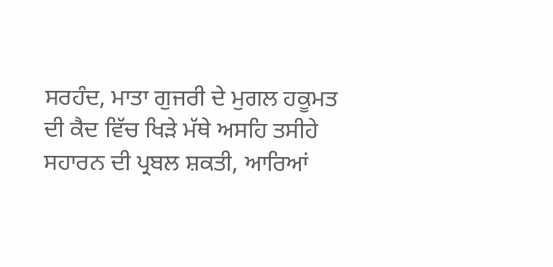ਸਰਹੰਦ, ਮਾਤਾ ਗੁਜਰੀ ਦੇ ਮੁਗਲ ਹਕੂਮਤ ਦੀ ਕੈਦ ਵਿੱਚ ਖਿੜੇ ਮੱਥੇ ਅਸਹਿ ਤਸੀਹੇ ਸਹਾਰਨ ਦੀ ਪ੍ਰਬਲ ਸ਼ਕਤੀ, ਆਰਿਆਂ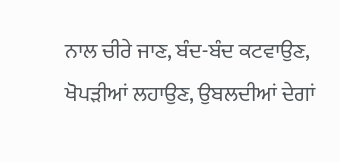ਨਾਲ ਚੀਰੇ ਜਾਣ, ਬੰਦ-ਬੰਦ ਕਟਵਾਉਣ, ਖੋਪੜੀਆਂ ਲਹਾਉਣ, ਉਬਲਦੀਆਂ ਦੇਗਾਂ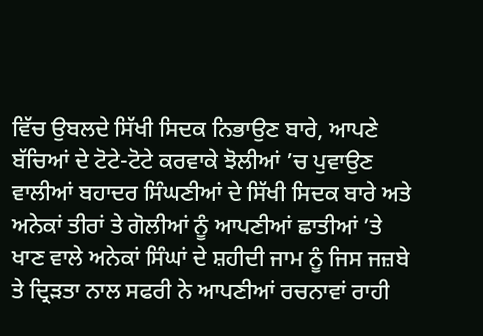ਵਿੱਚ ਉਬਲਦੇ ਸਿੱਖੀ ਸਿਦਕ ਨਿਭਾਉਣ ਬਾਰੇ, ਆਪਣੇ ਬੱਚਿਆਂ ਦੇ ਟੋਟੇ-ਟੋਟੇ ਕਰਵਾਕੇ ਝੋਲੀਆਂ ’ਚ ਪੁਵਾਉਣ ਵਾਲੀਆਂ ਬਹਾਦਰ ਸਿੰਘਣੀਆਂ ਦੇ ਸਿੱਖੀ ਸਿਦਕ ਬਾਰੇ ਅਤੇ ਅਨੇਕਾਂ ਤੀਰਾਂ ਤੇ ਗੋਲੀਆਂ ਨੂੰ ਆਪਣੀਆਂ ਛਾਤੀਆਂ ’ਤੇ ਖਾਣ ਵਾਲੇ ਅਨੇਕਾਂ ਸਿੰਘਾਂ ਦੇ ਸ਼ਹੀਦੀ ਜਾਮ ਨੂੰ ਜਿਸ ਜਜ਼ਬੇ ਤੇ ਦ੍ਰਿੜਤਾ ਨਾਲ ਸਫਰੀ ਨੇ ਆਪਣੀਆਂ ਰਚਨਾਵਾਂ ਰਾਹੀ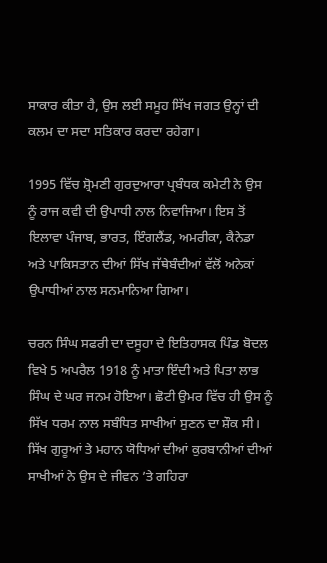ਸਾਕਾਰ ਕੀਤਾ ਹੈ, ਉਸ ਲਈ ਸਮੂਹ ਸਿੱਖ ਜਗਤ ਉਨ੍ਹਾਂ ਦੀ ਕਲਮ ਦਾ ਸਦਾ ਸਤਿਕਾਰ ਕਰਦਾ ਰਹੇਗਾ।

1995 ਵਿੱਚ ਸ਼੍ਰੋਮਣੀ ਗੁਰਦੁਆਰਾ ਪ੍ਰਬੰਧਕ ਕਮੇਟੀ ਨੇ ਉਸ ਨੂੰ ਰਾਜ ਕਵੀ ਦੀ ਉਪਾਧੀ ਨਾਲ ਨਿਵਾਜਿਆ। ਇਸ ਤੋਂ ਇਲਾਵਾ ਪੰਜਾਬ, ਭਾਰਤ, ਇੰਗਲੈਂਡ, ਅਮਰੀਕਾ, ਕੈਨੇਡਾ ਅਤੇ ਪਾਕਿਸਤਾਨ ਦੀਆਂ ਸਿੱਖ ਜੱਥੇਬੰਦੀਆਂ ਵੱਲੋਂ ਅਨੇਕਾਂ ਉਪਾਧੀਆਂ ਨਾਲ ਸਨਮਾਨਿਆ ਗਿਆ।

ਚਰਨ ਸਿੰਘ ਸਫਰੀ ਦਾ ਦਸੂਹਾ ਦੇ ਇਤਿਹਾਸਕ ਪਿੰਡ ਬੋਦਲ ਵਿਖੇ 5 ਅਪਰੈਲ 1918 ਨੂੰ ਮਾਤਾ ਇੰਦੀ ਅਤੇ ਪਿਤਾ ਲਾਭ ਸਿੰਘ ਦੇ ਘਰ ਜਨਮ ਹੋਇਆ। ਛੋਟੀ ਉਮਰ ਵਿੱਚ ਹੀ ਉਸ ਨੂੰ ਸਿੱਖ ਧਰਮ ਨਾਲ ਸਬੰਧਿਤ ਸਾਖੀਆਂ ਸੁਣਨ ਦਾ ਸ਼ੌਕ ਸੀ। ਸਿੱਖ ਗੁਰੂਆਂ ਤੇ ਮਹਾਨ ਯੋਧਿਆਂ ਦੀਆਂ ਕੁਰਬਾਨੀਆਂ ਦੀਆਂ ਸਾਖੀਆਂ ਨੇ ਉਸ ਦੇ ਜੀਵਨ ’ਤੇ ਗਹਿਰਾ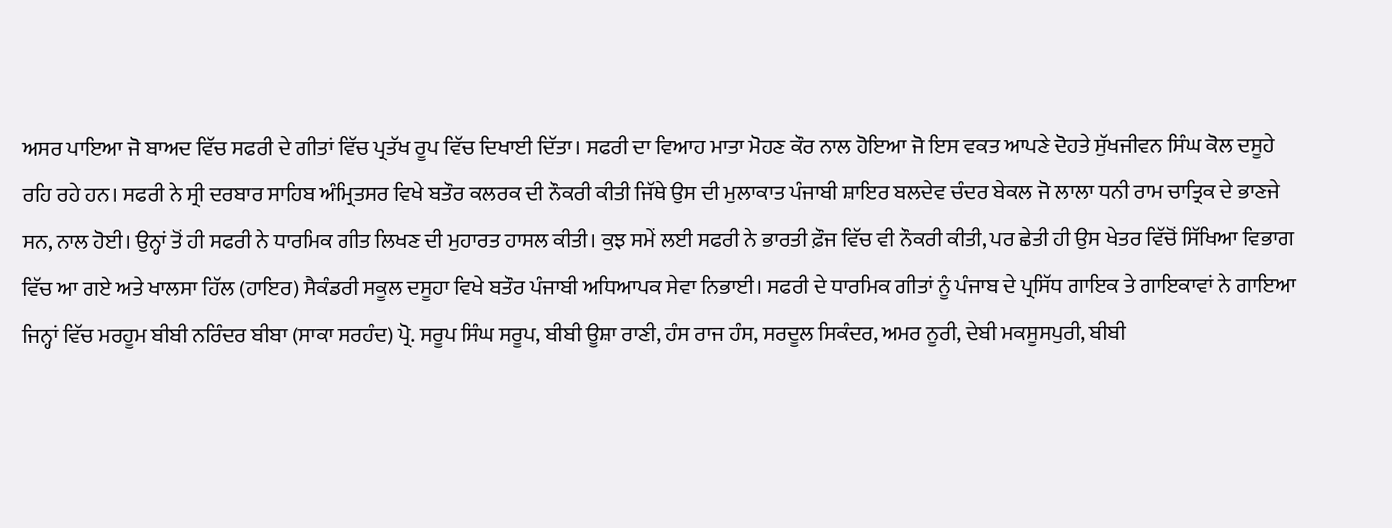ਅਸਰ ਪਾਇਆ ਜੋ ਬਾਅਦ ਵਿੱਚ ਸਫਰੀ ਦੇ ਗੀਤਾਂ ਵਿੱਚ ਪ੍ਰਤੱਖ ਰੂਪ ਵਿੱਚ ਦਿਖਾਈ ਦਿੱਤਾ। ਸਫਰੀ ਦਾ ਵਿਆਹ ਮਾਤਾ ਮੋਹਣ ਕੌਰ ਨਾਲ ਹੋਇਆ ਜੋ ਇਸ ਵਕਤ ਆਪਣੇ ਦੋਹਤੇ ਸੁੱਖਜੀਵਨ ਸਿੰਘ ਕੋਲ ਦਸੂਹੇ ਰਹਿ ਰਹੇ ਹਨ। ਸਫਰੀ ਨੇ ਸ੍ਰੀ ਦਰਬਾਰ ਸਾਹਿਬ ਅੰਮ੍ਰਿਤਸਰ ਵਿਖੇ ਬਤੌਰ ਕਲਰਕ ਦੀ ਨੌਕਰੀ ਕੀਤੀ ਜਿੱਥੇ ਉਸ ਦੀ ਮੁਲਾਕਾਤ ਪੰਜਾਬੀ ਸ਼ਾਇਰ ਬਲਦੇਵ ਚੰਦਰ ਬੇਕਲ ਜੋ ਲਾਲਾ ਧਨੀ ਰਾਮ ਚਾਤ੍ਰਿਕ ਦੇ ਭਾਣਜੇ ਸਨ, ਨਾਲ ਹੋਈ। ਉਨ੍ਹਾਂ ਤੋਂ ਹੀ ਸਫਰੀ ਨੇ ਧਾਰਮਿਕ ਗੀਤ ਲਿਖਣ ਦੀ ਮੁਹਾਰਤ ਹਾਸਲ ਕੀਤੀ। ਕੁਝ ਸਮੇਂ ਲਈ ਸਫਰੀ ਨੇ ਭਾਰਤੀ ਫ਼ੌਜ ਵਿੱਚ ਵੀ ਨੌਕਰੀ ਕੀਤੀ, ਪਰ ਛੇਤੀ ਹੀ ਉਸ ਖੇਤਰ ਵਿੱਚੋਂ ਸਿੱਖਿਆ ਵਿਭਾਗ ਵਿੱਚ ਆ ਗਏ ਅਤੇ ਖਾਲਸਾ ਹਿੱਲ (ਹਾਇਰ) ਸੈਕੰਡਰੀ ਸਕੂਲ ਦਸੂਹਾ ਵਿਖੇ ਬਤੌਰ ਪੰਜਾਬੀ ਅਧਿਆਪਕ ਸੇਵਾ ਨਿਭਾਈ। ਸਫਰੀ ਦੇ ਧਾਰਮਿਕ ਗੀਤਾਂ ਨੂੰ ਪੰਜਾਬ ਦੇ ਪ੍ਰਸਿੱਧ ਗਾਇਕ ਤੇ ਗਾਇਕਾਵਾਂ ਨੇ ਗਾਇਆ ਜਿਨ੍ਹਾਂ ਵਿੱਚ ਮਰਹੂਮ ਬੀਬੀ ਨਰਿੰਦਰ ਬੀਬਾ (ਸਾਕਾ ਸਰਹੰਦ) ਪ੍ਰੋ. ਸਰੂਪ ਸਿੰਘ ਸਰੂਪ, ਬੀਬੀ ਊਸ਼ਾ ਰਾਣੀ, ਹੰਸ ਰਾਜ ਹੰਸ, ਸਰਦੂਲ ਸਿਕੰਦਰ, ਅਮਰ ਨੂਰੀ, ਦੇਬੀ ਮਕਸੂਸਪੁਰੀ, ਬੀਬੀ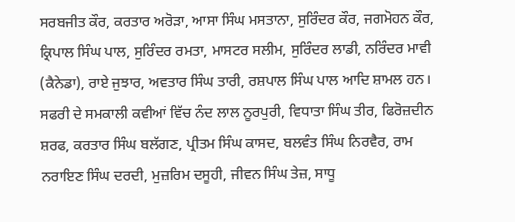ਸਰਬਜੀਤ ਕੌਰ, ਕਰਤਾਰ ਅਰੋੜਾ, ਆਸਾ ਸਿੰਘ ਮਸਤਾਨਾ, ਸੁਰਿੰਦਰ ਕੌਰ, ਜਗਮੋਹਨ ਕੌਰ, ਕ੍ਰਿਪਾਲ ਸਿੰਘ ਪਾਲ, ਸੁਰਿੰਦਰ ਰਮਤਾ, ਮਾਸਟਰ ਸਲੀਮ, ਸੁਰਿੰਦਰ ਲਾਡੀ, ਨਰਿੰਦਰ ਮਾਵੀ (ਕੈਨੇਡਾ), ਰਾਏ ਜੁਝਾਰ, ਅਵਤਾਰ ਸਿੰਘ ਤਾਰੀ, ਰਸ਼ਪਾਲ ਸਿੰਘ ਪਾਲ ਆਦਿ ਸ਼ਾਮਲ ਹਨ। ਸਫਰੀ ਦੇ ਸਮਕਾਲੀ ਕਵੀਆਂ ਵਿੱਚ ਨੰਦ ਲਾਲ ਨੂਰਪੁਰੀ, ਵਿਧਾਤਾ ਸਿੰਘ ਤੀਰ, ਫਿਰੋਜ਼ਦੀਨ ਸ਼ਰਫ, ਕਰਤਾਰ ਸਿੰਘ ਬਲੱਗਣ, ਪ੍ਰੀਤਮ ਸਿੰਘ ਕਾਸਦ, ਬਲਵੰਤ ਸਿੰਘ ਨਿਰਵੈਰ, ਰਾਮ ਨਰਾਇਣ ਸਿੰਘ ਦਰਦੀ, ਮੁਜ਼ਰਿਮ ਦਸੂਹੀ, ਜੀਵਨ ਸਿੰਘ ਤੇਜ਼, ਸਾਧੂ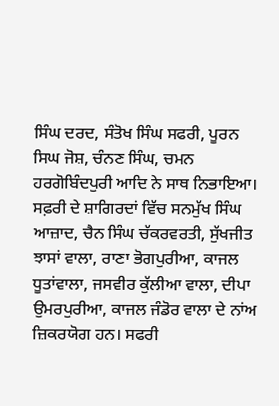ਸਿੰਘ ਦਰਦ, ਸੰਤੋਖ ਸਿੰਘ ਸਫਰੀ, ਪੂਰਨ ਸਿਘ ਜੋਸ਼, ਚੰਨਣ ਸਿੰਘ, ਚਮਨ ਹਰਗੋਬਿੰਦਪੁਰੀ ਆਦਿ ਨੇ ਸਾਥ ਨਿਭਾਇਆ। ਸਫ਼ਰੀ ਦੇ ਸ਼ਾਗਿਰਦਾਂ ਵਿੱਚ ਸਨਮੁੱਖ ਸਿੰਘ ਆਜ਼ਾਦ, ਚੈਨ ਸਿੰਘ ਚੱਕਰਵਰਤੀ, ਸੁੱਖਜੀਤ ਝਾਸਾਂ ਵਾਲਾ, ਰਾਣਾ ਭੋਗਪੁਰੀਆ, ਕਾਜਲ ਧੂਤਾਂਵਾਲਾ, ਜਸਵੀਰ ਕੁੱਲੀਆ ਵਾਲਾ, ਦੀਪਾ ਉਮਰਪੁਰੀਆ, ਕਾਜਲ ਜੰਡੋਰ ਵਾਲਾ ਦੇ ਨਾਂਅ ਜ਼ਿਕਰਯੋਗ ਹਨ। ਸਫਰੀ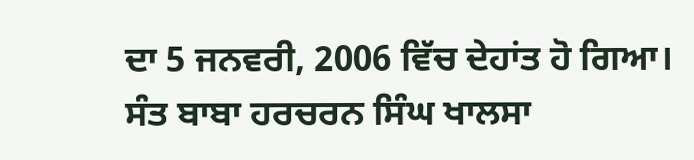ਦਾ 5 ਜਨਵਰੀ, 2006 ਵਿੱਚ ਦੇਹਾਂਤ ਹੋ ਗਿਆ। ਸੰਤ ਬਾਬਾ ਹਰਚਰਨ ਸਿੰਘ ਖਾਲਸਾ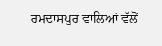ਰਮਦਾਸਪੁਰ ਵਾਲਿਆਂ ਵੱਲੋਂ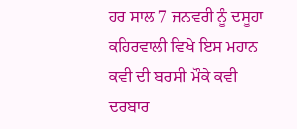ਹਰ ਸਾਲ 7 ਜਨਵਰੀ ਨੂੰ ਦਸੂਹਾ ਕਹਿਰਵਾਲੀ ਵਿਖੇ ਇਸ ਮਹਾਨ ਕਵੀ ਦੀ ਬਰਸੀ ਮੌਕੇ ਕਵੀ ਦਰਬਾਰ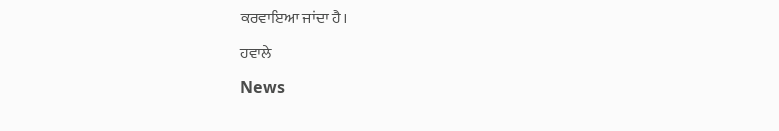ਕਰਵਾਇਆ ਜਾਂਦਾ ਹੈ।

ਹਵਾਲੇ

News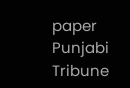paper Punjabi Tribune